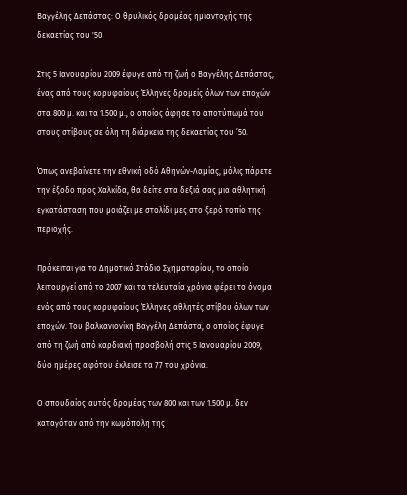Βαγγέλης Δεπάστας: Ο θρυλικός δρομέας ημιαντοχής της δεκαετίας του '50

Στις 5 Ιανουαρίου 2009 έφυγε από τη ζωή ο Βαγγέλης Δεπάστας, ένας από τους κορυφαίους Έλληνες δρομείς όλων των εποχών στα 800 μ. και τα 1.500 μ., ο οποίος άφησε το αποτύπωμά του στους στίβους σε όλη τη διάρκεια της δεκαετίας του ’50.

Όπως ανεβαίνετε την εθνική οδό Αθηνών-Λαμίας, μόλις πάρετε την έξοδο προς Χαλκίδα, θα δείτε στα δεξιά σας μια αθλητική εγκατάσταση που μοιάζει με στολίδι μες στο ξερό τοπίο της περιοχής.

Πρόκειται για το Δημοτικό Στάδιο Σχηματαρίου, το οποίο λειτουργεί από το 2007 και τα τελευταία χρόνια φέρει το όνομα ενός από τους κορυφαίους Έλληνες αθλητές στίβου όλων των εποχών. Του βαλκανιονίκη Βαγγέλη Δεπάστα, ο οποίος έφυγε από τη ζωή από καρδιακή προσβολή στις 5 Ιανουαρίου 2009, δύο ημέρες αφότου έκλεισε τα 77 του χρόνια.

Ο σπουδαίος αυτός δρομέας των 800 και των 1.500 μ. δεν καταγόταν από την κωμόπολη της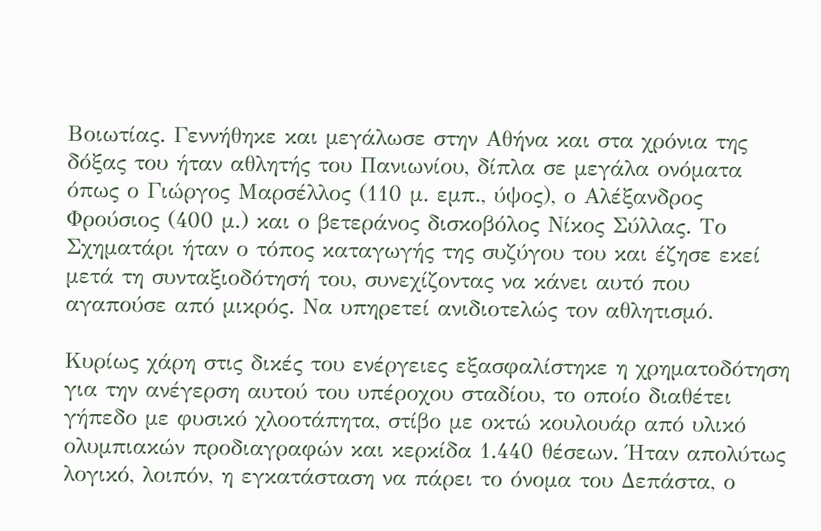Βοιωτίας. Γεννήθηκε και μεγάλωσε στην Αθήνα και στα χρόνια της δόξας του ήταν αθλητής του Πανιωνίου, δίπλα σε μεγάλα ονόματα όπως ο Γιώργος Μαρσέλλος (110 μ. εμπ., ύψος), ο Αλέξανδρος Φρούσιος (400 μ.) και ο βετεράνος δισκοβόλος Νίκος Σύλλας. Το Σχηματάρι ήταν ο τόπος καταγωγής της συζύγου του και έζησε εκεί μετά τη συνταξιοδότησή του, συνεχίζοντας να κάνει αυτό που αγαπούσε από μικρός. Να υπηρετεί ανιδιοτελώς τον αθλητισμό.

Κυρίως χάρη στις δικές του ενέργειες εξασφαλίστηκε η χρηματοδότηση για την ανέγερση αυτού του υπέροχου σταδίου, το οποίο διαθέτει γήπεδο με φυσικό χλοοτάπητα, στίβο με οκτώ κουλουάρ από υλικό ολυμπιακών προδιαγραφών και κερκίδα 1.440 θέσεων. Ήταν απολύτως λογικό, λοιπόν, η εγκατάσταση να πάρει το όνομα του Δεπάστα, ο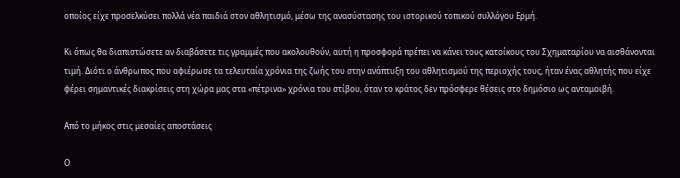οποίος είχε προσελκύσει πολλά νέα παιδιά στον αθλητισμό, μέσω της ανασύστασης του ιστορικού τοπικού συλλόγου Ερμή.

Κι όπως θα διαπιστώσετε αν διαβάσετε τις γραμμές που ακολουθούν, αυτή η προσφορά πρέπει να κάνει τους κατοίκους του Σχηματαρίου να αισθάνονται τιμή. Διότι ο άνθρωπος που αφιέρωσε τα τελευταία χρόνια της ζωής του στην ανάπτυξη του αθλητισμού της περιοχής τους, ήταν ένας αθλητής που είχε φέρει σημαντικές διακρίσεις στη χώρα μας στα «πέτρινα» χρόνια του στίβου, όταν το κράτος δεν πρόσφερε θέσεις στο δημόσιο ως ανταμοιβή.

Από το μήκος στις μεσαίες αποστάσεις

Ο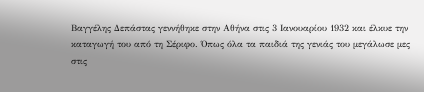Βαγγέλης Δεπάστας γεννήθηκε στην Αθήνα στις 3 Ιανουαρίου 1932 και έλκυε την καταγωγή του από τη Σέριφο. Όπως όλα τα παιδιά της γενιάς του μεγάλωσε μες στις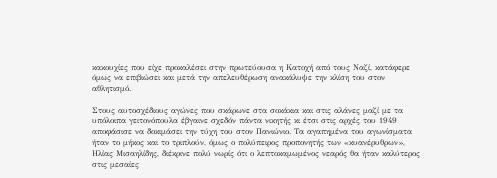κακουχίες που είχε προκαλέσει στην πρωτεύουσα η Κατοχή από τους Ναζί, κατάφερε όμως να επιβιώσει και μετά την απελευθέρωση ανακάλυψε την κλίση του στον αθλητισμό.

Στους αυτοσχέδιους αγώνες που σκάρωνε στα σοκάκια και στις αλάνες μαζί με τα υπόλοιπα γειτονόπουλα έβγαινε σχεδόν πάντα νικητής κι έτσι στις αρχές του 1949 αποφάσισε να δοκιμάσει την τύχη του στον Πανιώνιο. Τα αγαπημένα του αγωνίσματα ήταν το μήκος και το τριπλούν, όμως ο πολύπειρος προπονητής των «κυανέρυθρων», Ηλίας Μισαηλίδης, διέκρινε πολύ νωρίς ότι ο λεπτοκαμωμένος νεαρός θα ήταν καλύτερος στις μεσαίες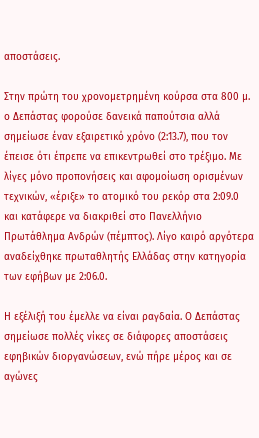αποστάσεις.

Στην πρώτη του χρονομετρημένη κούρσα στα 800 μ. ο Δεπάστας φορούσε δανεικά παπούτσια αλλά σημείωσε έναν εξαιρετικό χρόνο (2:13.7), που τον έπεισε ότι έπρεπε να επικεντρωθεί στο τρέξιμο. Με λίγες μόνο προπονήσεις και αφομοίωση ορισμένων τεχνικών, «έριξε» το ατομικό του ρεκόρ στα 2:09.0 και κατάφερε να διακριθεί στο Πανελλήνιο Πρωτάθλημα Ανδρών (πέμπτος). Λίγο καιρό αργότερα αναδείχθηκε πρωταθλητής Ελλάδας στην κατηγορία των εφήβων με 2:06.0.

Η εξέλιξή του έμελλε να είναι ραγδαία. Ο Δεπάστας σημείωσε πολλές νίκες σε διάφορες αποστάσεις εφηβικών διοργανώσεων, ενώ πήρε μέρος και σε αγώνες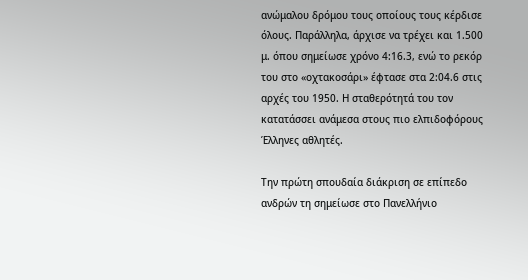ανώμαλου δρόμου τους οποίους τους κέρδισε όλους. Παράλληλα, άρχισε να τρέχει και 1.500 μ. όπου σημείωσε χρόνο 4:16.3, ενώ το ρεκόρ του στο «οχτακοσάρι» έφτασε στα 2:04.6 στις αρχές του 1950. Η σταθερότητά του τον κατατάσσει ανάμεσα στους πιο ελπιδοφόρους Έλληνες αθλητές.

Την πρώτη σπουδαία διάκριση σε επίπεδο ανδρών τη σημείωσε στο Πανελλήνιο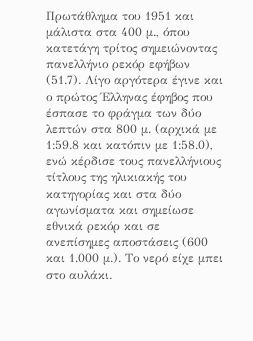Πρωτάθλημα του 1951 και μάλιστα στα 400 μ., όπου κατετάγη τρίτος σημειώνοντας πανελλήνιο ρεκόρ εφήβων (51.7). Λίγο αργότερα έγινε και ο πρώτος Έλληνας έφηβος που έσπασε το φράγμα των δύο λεπτών στα 800 μ. (αρχικά με 1:59.8 και κατόπιν με 1:58.0), ενώ κέρδισε τους πανελλήνιους τίτλους της ηλικιακής του κατηγορίας και στα δύο αγωνίσματα και σημείωσε εθνικά ρεκόρ και σε ανεπίσημες αποστάσεις (600 και 1.000 μ.). Το νερό είχε μπει στο αυλάκι.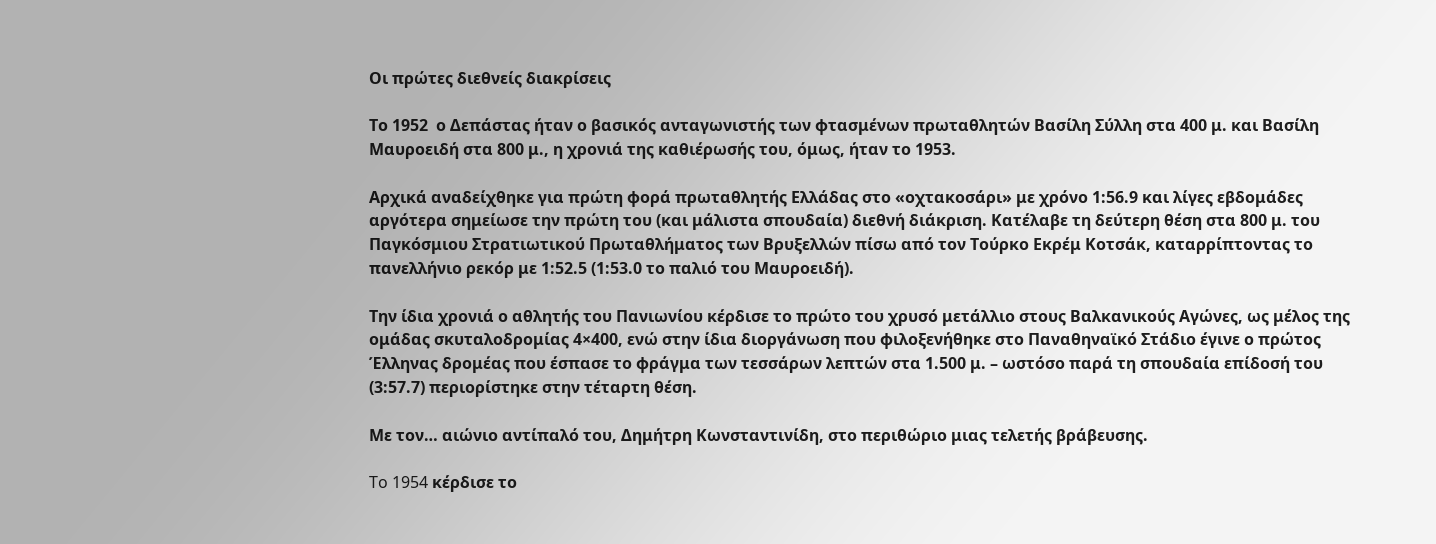Οι πρώτες διεθνείς διακρίσεις

Το 1952  ο Δεπάστας ήταν ο βασικός ανταγωνιστής των φτασμένων πρωταθλητών Βασίλη Σύλλη στα 400 μ. και Βασίλη Μαυροειδή στα 800 μ., η χρονιά της καθιέρωσής του, όμως, ήταν το 1953.

Αρχικά αναδείχθηκε για πρώτη φορά πρωταθλητής Ελλάδας στο «οχτακοσάρι» με χρόνο 1:56.9 και λίγες εβδομάδες αργότερα σημείωσε την πρώτη του (και μάλιστα σπουδαία) διεθνή διάκριση. Κατέλαβε τη δεύτερη θέση στα 800 μ. του Παγκόσμιου Στρατιωτικού Πρωταθλήματος των Βρυξελλών πίσω από τον Τούρκο Εκρέμ Κοτσάκ, καταρρίπτοντας το πανελλήνιο ρεκόρ με 1:52.5 (1:53.0 το παλιό του Μαυροειδή).

Την ίδια χρονιά ο αθλητής του Πανιωνίου κέρδισε το πρώτο του χρυσό μετάλλιο στους Βαλκανικούς Αγώνες, ως μέλος της ομάδας σκυταλοδρομίας 4×400, ενώ στην ίδια διοργάνωση που φιλοξενήθηκε στο Παναθηναϊκό Στάδιο έγινε ο πρώτος Έλληνας δρομέας που έσπασε το φράγμα των τεσσάρων λεπτών στα 1.500 μ. – ωστόσο παρά τη σπουδαία επίδοσή του (3:57.7) περιορίστηκε στην τέταρτη θέση.

Με τον… αιώνιο αντίπαλό του, Δημήτρη Κωνσταντινίδη, στο περιθώριο μιας τελετής βράβευσης.

To 1954 κέρδισε το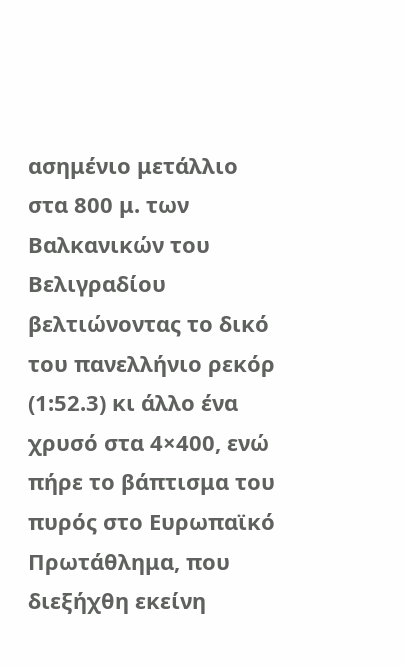ασημένιο μετάλλιο στα 800 μ. των Βαλκανικών του Βελιγραδίου βελτιώνοντας το δικό του πανελλήνιο ρεκόρ (1:52.3) κι άλλο ένα χρυσό στα 4×400, ενώ πήρε το βάπτισμα του πυρός στο Ευρωπαϊκό Πρωτάθλημα, που διεξήχθη εκείνη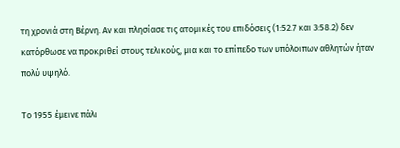τη χρονιά στη Βέρνη. Αν και πλησίασε τις ατομικές του επιδόσεις (1:52.7 και 3:58.2) δεν κατόρθωσε να προκριθεί στους τελικούς, μια και το επίπεδο των υπόλοιπων αθλητών ήταν πολύ υψηλό.

Το 1955 έμεινε πάλι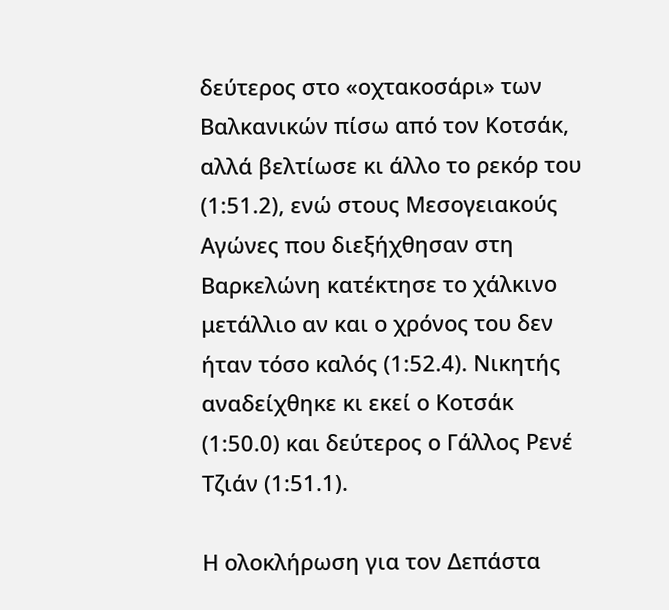δεύτερος στο «οχτακοσάρι» των Βαλκανικών πίσω από τον Κοτσάκ, αλλά βελτίωσε κι άλλο το ρεκόρ του (1:51.2), ενώ στους Μεσογειακούς Αγώνες που διεξήχθησαν στη Βαρκελώνη κατέκτησε το χάλκινο μετάλλιο αν και ο χρόνος του δεν ήταν τόσο καλός (1:52.4). Νικητής αναδείχθηκε κι εκεί ο Κοτσάκ (1:50.0) και δεύτερος ο Γάλλος Ρενέ Τζιάν (1:51.1).

Η ολοκλήρωση για τον Δεπάστα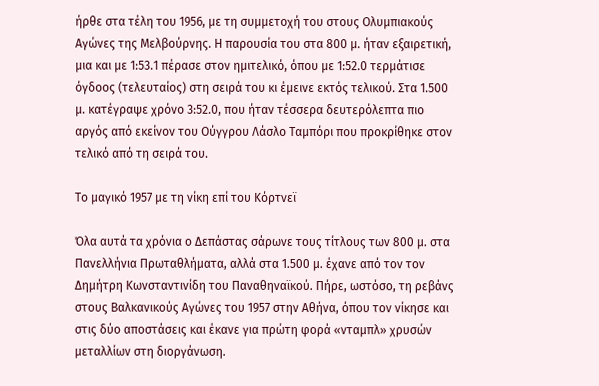ήρθε στα τέλη του 1956, με τη συμμετοχή του στους Ολυμπιακούς Αγώνες της Μελβούρνης. Η παρουσία του στα 800 μ. ήταν εξαιρετική, μια και με 1:53.1 πέρασε στον ημιτελικό, όπου με 1:52.0 τερμάτισε όγδοος (τελευταίος) στη σειρά του κι έμεινε εκτός τελικού. Στα 1.500 μ. κατέγραψε χρόνο 3:52.0, που ήταν τέσσερα δευτερόλεπτα πιο αργός από εκείνον του Ούγγρου Λάσλο Ταμπόρι που προκρίθηκε στον τελικό από τη σειρά του.

Το μαγικό 1957 με τη νίκη επί του Κόρτνεϊ

Όλα αυτά τα χρόνια ο Δεπάστας σάρωνε τους τίτλους των 800 μ. στα Πανελλήνια Πρωταθλήματα, αλλά στα 1.500 μ. έχανε από τον τον Δημήτρη Κωνσταντινίδη του Παναθηναϊκού. Πήρε, ωστόσο, τη ρεβάνς στους Βαλκανικούς Αγώνες του 1957 στην Αθήνα, όπου τον νίκησε και στις δύο αποστάσεις και έκανε για πρώτη φορά «νταμπλ» χρυσών μεταλλίων στη διοργάνωση.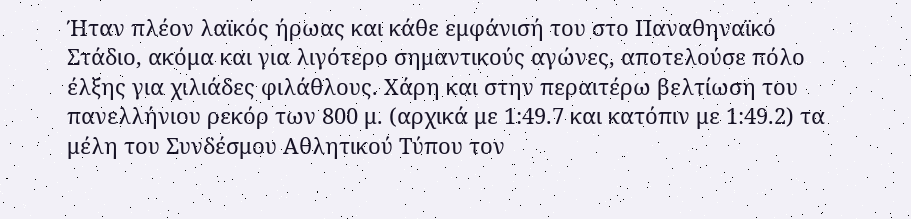Ήταν πλέον λαϊκός ήρωας και κάθε εμφάνισή του στο Παναθηναϊκό Στάδιο, ακόμα και για λιγότερο σημαντικούς αγώνες, αποτελούσε πόλο έλξης για χιλιάδες φιλάθλους. Χάρη και στην περαιτέρω βελτίωση του πανελλήνιου ρεκόρ των 800 μ. (αρχικά με 1:49.7 και κατόπιν με 1:49.2) τα μέλη του Συνδέσμου Αθλητικού Τύπου τον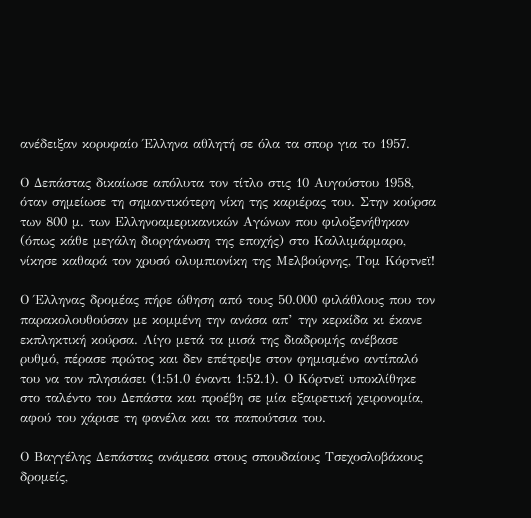ανέδειξαν κορυφαίο Έλληνα αθλητή σε όλα τα σπορ για το 1957.

Ο Δεπάστας δικαίωσε απόλυτα τον τίτλο στις 10 Αυγούστου 1958, όταν σημείωσε τη σημαντικότερη νίκη της καριέρας του. Στην κούρσα των 800 μ. των Ελληνοαμερικανικών Αγώνων που φιλοξενήθηκαν (όπως κάθε μεγάλη διοργάνωση της εποχής) στο Καλλιμάρμαρο, νίκησε καθαρά τον χρυσό ολυμπιονίκη της Μελβούρνης, Τομ Κόρτνεϊ!

Ο Έλληνας δρομέας πήρε ώθηση από τους 50.000 φιλάθλους που τον παρακολουθούσαν με κομμένη την ανάσα απ’ την κερκίδα κι έκανε εκπληκτική κούρσα. Λίγο μετά τα μισά της διαδρομής ανέβασε ρυθμό, πέρασε πρώτος και δεν επέτρεψε στον φημισμένο αντίπαλό του να τον πλησιάσει (1:51.0 έναντι 1:52.1). Ο Κόρτνεϊ υποκλίθηκε στο ταλέντο του Δεπάστα και προέβη σε μία εξαιρετική χειρονομία, αφού του χάρισε τη φανέλα και τα παπούτσια του.

Ο Βαγγέλης Δεπάστας ανάμεσα στους σπουδαίους Τσεχοσλοβάκους δρομείς,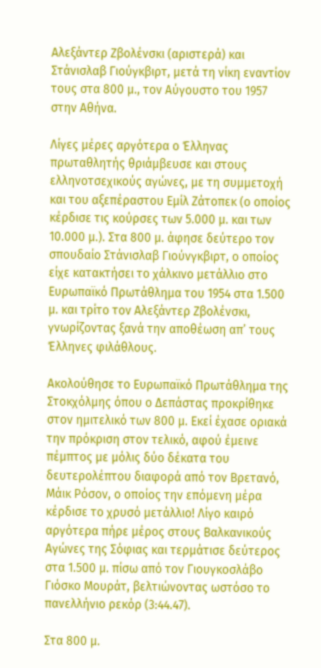Αλεξάντερ Ζβολένσκι (αριστερά) και Στάνισλαβ Γιούγκβιρτ, μετά τη νίκη εναντίον τους στα 800 μ., τον Αύγουστο του 1957 στην Αθήνα.

Λίγες μέρες αργότερα ο Έλληνας πρωταθλητής θριάμβευσε και στους ελληνοτσεχικούς αγώνες, με τη συμμετοχή και του αξεπέραστου Εμίλ Ζάτοπεκ (ο οποίος κέρδισε τις κούρσες των 5.000 μ. και των 10.000 μ.). Στα 800 μ. άφησε δεύτερο τον σπουδαίο Στάνισλαβ Γιούνγκβιρτ, ο οποίος είχε κατακτήσει το χάλκινο μετάλλιο στο Ευρωπαϊκό Πρωτάθλημα του 1954 στα 1.500 μ. και τρίτο τον Αλεξάντερ Ζβολένσκι, γνωρίζοντας ξανά την αποθέωση απ’ τους Έλληνες φιλάθλους.

Ακολούθησε το Ευρωπαϊκό Πρωτάθλημα της Στοκχόλμης όπου ο Δεπάστας προκρίθηκε στον ημιτελικό των 800 μ. Εκεί έχασε οριακά την πρόκριση στον τελικό, αφού έμεινε πέμπτος με μόλις δύο δέκατα του δευτερολέπτου διαφορά από τον Βρετανό, Μάικ Ρόσον, ο οποίος την επόμενη μέρα κέρδισε το χρυσό μετάλλιο! Λίγο καιρό αργότερα πήρε μέρος στους Βαλκανικούς Αγώνες της Σόφιας και τερμάτισε δεύτερος στα 1.500 μ. πίσω από τον Γιουγκοσλάβο Γιόσκο Μουράτ, βελτιώνοντας ωστόσο το πανελλήνιο ρεκόρ (3:44.47).

Στα 800 μ.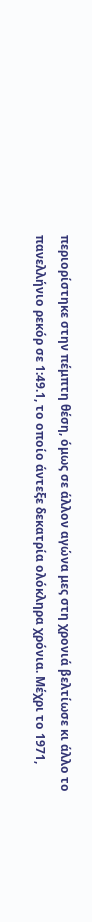περιορίστηκε στην πέμπτη θέση, όμως σε άλλον αγώνα μες στη χρονιά βελτίωσε κι άλλο το πανελλήνιο ρεκόρ σε 1:49.1, το οποίο άντεξε δεκατρία ολόκληρα χρόνια. Μέχρι το 1971,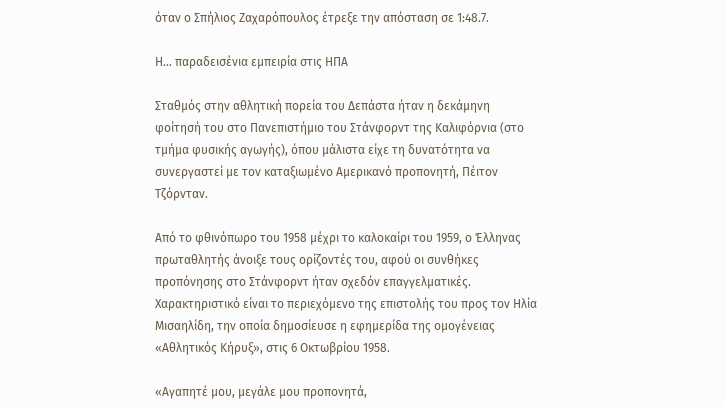όταν ο Σπήλιος Ζαχαρόπουλος έτρεξε την απόσταση σε 1:48.7.

Η… παραδεισένια εμπειρία στις ΗΠΑ

Σταθμός στην αθλητική πορεία του Δεπάστα ήταν η δεκάμηνη φοίτησή του στο Πανεπιστήμιο του Στάνφορντ της Καλιφόρνια (στο τμήμα φυσικής αγωγής), όπου μάλιστα είχε τη δυνατότητα να συνεργαστεί με τον καταξιωμένο Αμερικανό προπονητή, Πέιτον Τζόρνταν.

Από το φθινόπωρο του 1958 μέχρι το καλοκαίρι του 1959, ο Έλληνας πρωταθλητής άνοιξε τους ορίζοντές του, αφού οι συνθήκες προπόνησης στο Στάνφορντ ήταν σχεδόν επαγγελματικές. Χαρακτηριστικό είναι το περιεχόμενο της επιστολής του προς τον Ηλία Μισαηλίδη, την οποία δημοσίευσε η εφημερίδα της ομογένειας «Αθλητικός Κήρυξ», στις 6 Οκτωβρίου 1958.

«Αγαπητέ μου, μεγάλε μου προπονητά,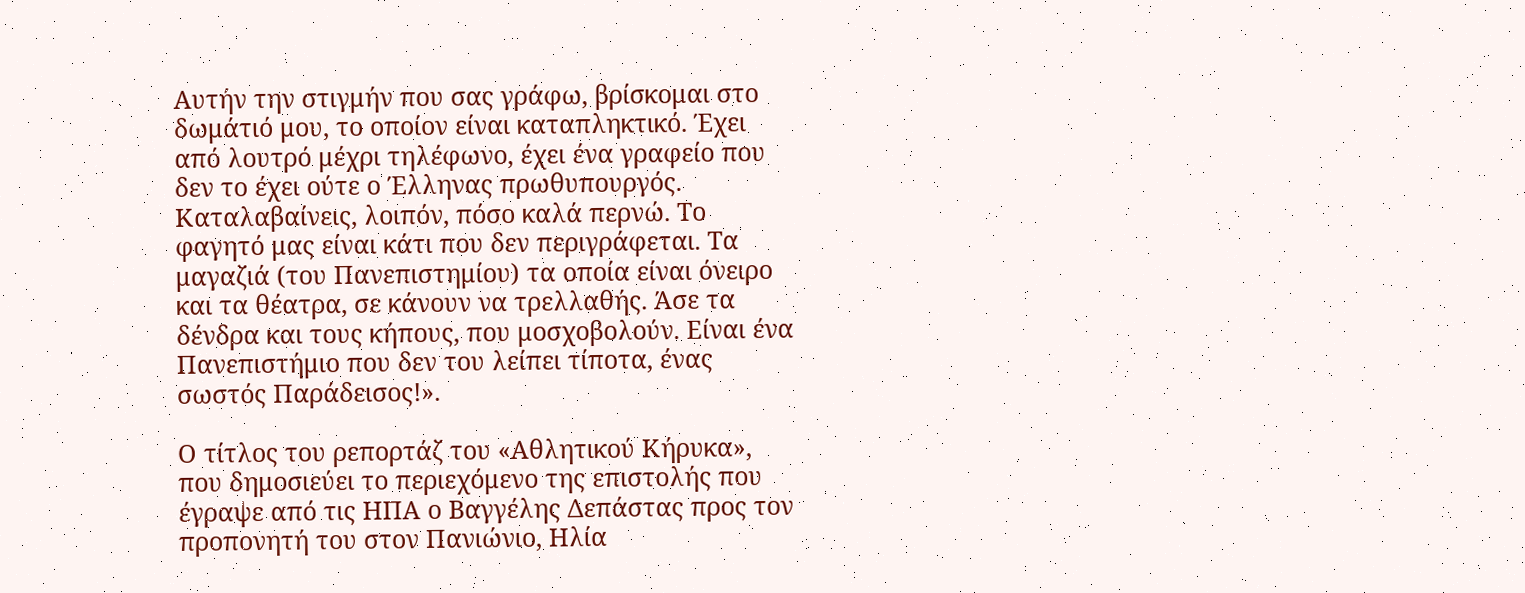Αυτήν την στιγμήν που σας γράφω, βρίσκομαι στο δωμάτιό μου, το οποίον είναι καταπληκτικό. Έχει από λουτρό μέχρι τηλέφωνο, έχει ένα γραφείο που δεν το έχει ούτε ο Έλληνας πρωθυπουργός. Καταλαβαίνεις, λοιπόν, πόσο καλά περνώ. Το φαγητό μας είναι κάτι που δεν περιγράφεται. Τα μαγαζιά (του Πανεπιστημίου) τα οποία είναι όνειρο και τα θέατρα, σε κάνουν να τρελλαθής. Άσε τα δένδρα και τους κήπους, που μοσχοβολούν. Είναι ένα Πανεπιστήμιο που δεν του λείπει τίποτα, ένας σωστός Παράδεισος!».

Ο τίτλος του ρεπορτάζ του «Αθλητικού Κήρυκα», που δημοσιεύει το περιεχόμενο της επιστολής που έγραψε από τις ΗΠΑ ο Βαγγέλης Δεπάστας προς τον προπονητή του στον Πανιώνιο, Ηλία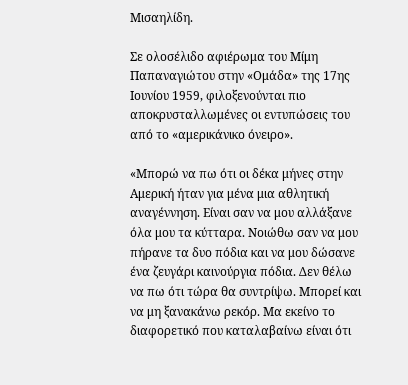Μισαηλίδη.

Σε ολοσέλιδο αφιέρωμα του Μίμη Παπαναγιώτου στην «Ομάδα» της 17ης Ιουνίου 1959, φιλοξενούνται πιο αποκρυσταλλωμένες οι εντυπώσεις του από το «αμερικάνικο όνειρο».

«Μπορώ να πω ότι οι δέκα μήνες στην Αμερική ήταν για μένα μια αθλητική αναγέννηση. Είναι σαν να μου αλλάξανε όλα μου τα κύτταρα. Νοιώθω σαν να μου πήρανε τα δυο πόδια και να μου δώσανε ένα ζευγάρι καινούργια πόδια. Δεν θέλω να πω ότι τώρα θα συντρίψω. Μπορεί και να μη ξανακάνω ρεκόρ. Μα εκείνο το διαφορετικό που καταλαβαίνω είναι ότι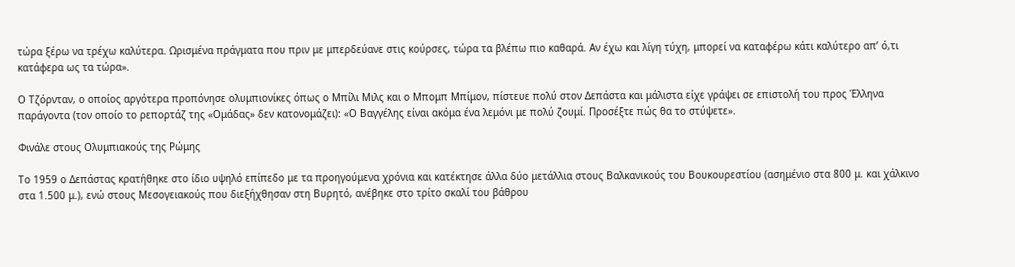τώρα ξέρω να τρέχω καλύτερα. Ωρισμένα πράγματα που πριν με μπερδεύανε στις κούρσες, τώρα τα βλέπω πιο καθαρά. Αν έχω και λίγη τύχη, μπορεί να καταφέρω κάτι καλύτερο απ’ ό,τι κατάφερα ως τα τώρα».

Ο Τζόρνταν, ο οποίος αργότερα προπόνησε ολυμπιονίκες όπως ο Μπίλι Μιλς και ο Μπομπ Μπίμον, πίστευε πολύ στον Δεπάστα και μάλιστα είχε γράψει σε επιστολή του προς Έλληνα παράγοντα (τον οποίο το ρεπορτάζ της «Ομάδας» δεν κατονομάζει): «Ο Βαγγέλης είναι ακόμα ένα λεμόνι με πολύ ζουμί. Προσέξτε πώς θα το στύψετε».

Φινάλε στους Ολυμπιακούς της Ρώμης

Το 1959 ο Δεπάστας κρατήθηκε στο ίδιο υψηλό επίπεδο με τα προηγούμενα χρόνια και κατέκτησε άλλα δύο μετάλλια στους Βαλκανικούς του Βουκουρεστίου (ασημένιο στα 800 μ. και χάλκινο στα 1.500 μ.), ενώ στους Μεσογειακούς που διεξήχθησαν στη Βυρητό, ανέβηκε στο τρίτο σκαλί του βάθρου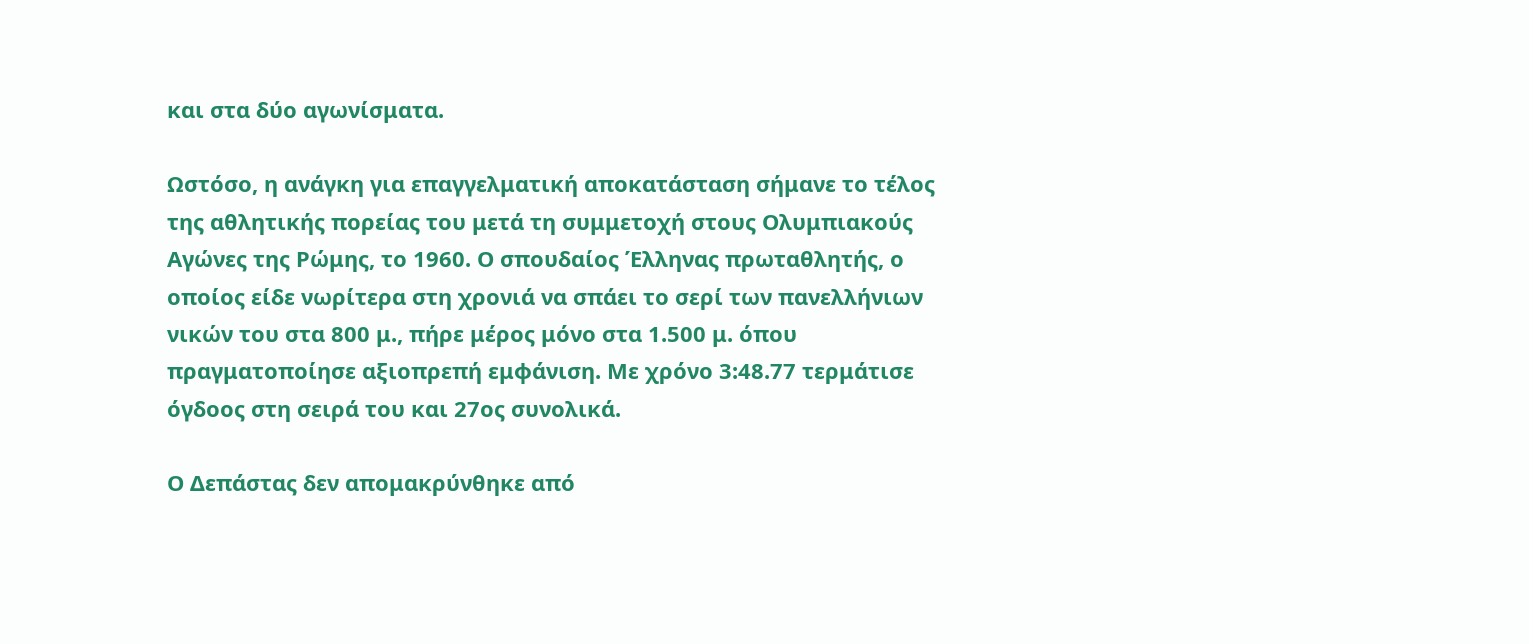και στα δύο αγωνίσματα.

Ωστόσο, η ανάγκη για επαγγελματική αποκατάσταση σήμανε το τέλος της αθλητικής πορείας του μετά τη συμμετοχή στους Ολυμπιακούς Αγώνες της Ρώμης, το 1960. Ο σπουδαίος Έλληνας πρωταθλητής, ο οποίος είδε νωρίτερα στη χρονιά να σπάει το σερί των πανελλήνιων νικών του στα 800 μ., πήρε μέρος μόνο στα 1.500 μ. όπου πραγματοποίησε αξιοπρεπή εμφάνιση. Με χρόνο 3:48.77 τερμάτισε όγδοος στη σειρά του και 27ος συνολικά.

Ο Δεπάστας δεν απομακρύνθηκε από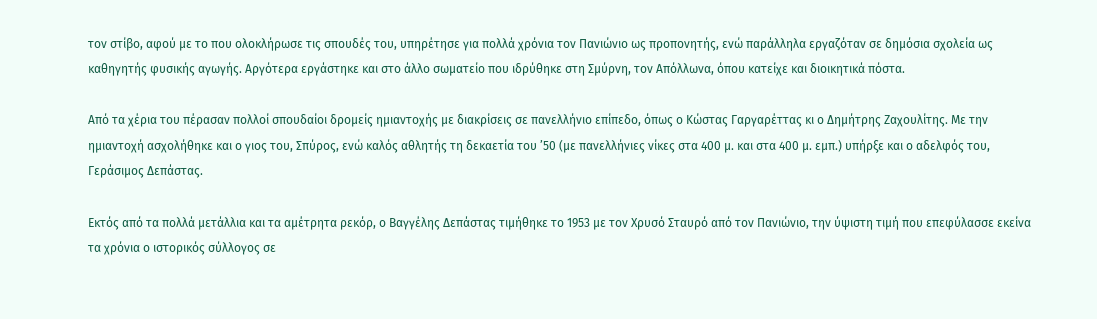τον στίβο, αφού με το που ολοκλήρωσε τις σπουδές του, υπηρέτησε για πολλά χρόνια τον Πανιώνιο ως προπονητής, ενώ παράλληλα εργαζόταν σε δημόσια σχολεία ως καθηγητής φυσικής αγωγής. Αργότερα εργάστηκε και στο άλλο σωματείο που ιδρύθηκε στη Σμύρνη, τον Απόλλωνα, όπου κατείχε και διοικητικά πόστα.

Από τα χέρια του πέρασαν πολλοί σπουδαίοι δρομείς ημιαντοχής με διακρίσεις σε πανελλήνιο επίπεδο, όπως ο Κώστας Γαργαρέττας κι ο Δημήτρης Ζαχουλίτης. Με την ημιαντοχή ασχολήθηκε και ο γιος του, Σπύρος, ενώ καλός αθλητής τη δεκαετία του ’50 (με πανελλήνιες νίκες στα 400 μ. και στα 400 μ. εμπ.) υπήρξε και ο αδελφός του, Γεράσιμος Δεπάστας.

Εκτός από τα πολλά μετάλλια και τα αμέτρητα ρεκόρ, ο Βαγγέλης Δεπάστας τιμήθηκε το 1953 με τον Χρυσό Σταυρό από τον Πανιώνιο, την ύψιστη τιμή που επεφύλασσε εκείνα τα χρόνια ο ιστορικός σύλλογος σε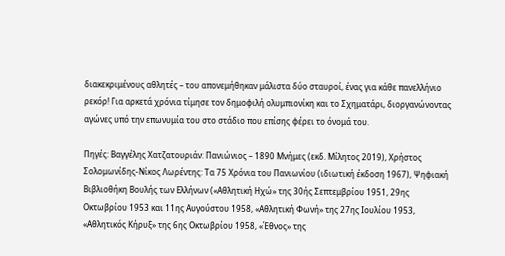διακεκριμένους αθλητές – του απονεμήθηκαν μάλιστα δύο σταυροί, ένας για κάθε πανελλήνιο ρεκόρ! Για αρκετά χρόνια τίμησε τον δημοφιλή ολυμπιονίκη και το Σχηματάρι, διοργανώνοντας αγώνες υπό την επωνυμία του στο στάδιο που επίσης φέρει το όνομά του.

Πηγές: Βαγγέλης Χατζατουριάν: Πανιώνιος – 1890 Μνήμες (εκδ. Μίλητος 2019), Χρήστος Σολομωνίδης-Νίκος Λωρέντης: Τα 75 Χρόνια του Πανιωνίου (ιδιωτική έκδοση 1967), Ψηφιακή Βιβλιοθήκη Βουλής των Ελλήνων («Αθλητική Ηχώ» της 30ής Σεπτεμβρίου 1951, 29ης Οκτωβρίου 1953 και 11ης Αυγούστου 1958, «Αθλητική Φωνή» της 27ης Ιουλίου 1953, «Αθλητικός Κήρυξ» της 6ης Οκτωβρίου 1958, «Έθνος» της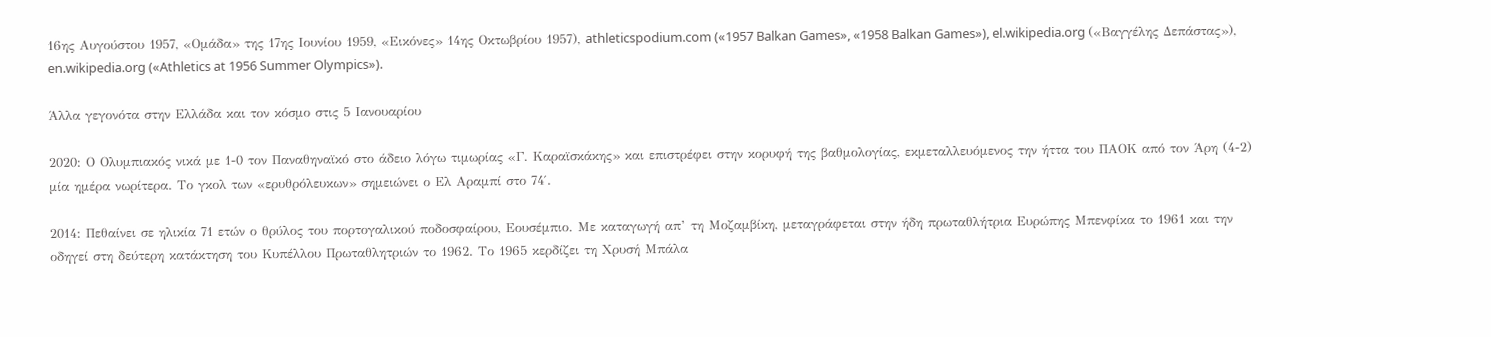16ης Αυγούστου 1957, «Ομάδα» της 17ης Ιουνίου 1959, «Εικόνες» 14ης Οκτωβρίου 1957), athleticspodium.com («1957 Balkan Games», «1958 Balkan Games»), el.wikipedia.org («Βαγγέλης Δεπάστας»), en.wikipedia.org («Athletics at 1956 Summer Olympics»).

Άλλα γεγονότα στην Ελλάδα και τον κόσμο στις 5 Ιανουαρίου

2020: Ο Ολυμπιακός νικά με 1-0 τον Παναθηναϊκό στο άδειο λόγω τιμωρίας «Γ. Καραϊσκάκης» και επιστρέφει στην κορυφή της βαθμολογίας, εκμεταλλευόμενος την ήττα του ΠΑΟΚ από τον Άρη (4-2) μία ημέρα νωρίτερα. Το γκολ των «ερυθρόλευκων» σημειώνει ο Ελ Αραμπί στο 74′.

2014: Πεθαίνει σε ηλικία 71 ετών ο θρύλος του πορτογαλικού ποδοσφαίρου, Εουσέμπιο. Με καταγωγή απ’ τη Μοζαμβίκη, μεταγράφεται στην ήδη πρωταθλήτρια Ευρώπης Μπενφίκα το 1961 και την οδηγεί στη δεύτερη κατάκτηση του Κυπέλλου Πρωταθλητριών το 1962. Το 1965 κερδίζει τη Χρυσή Μπάλα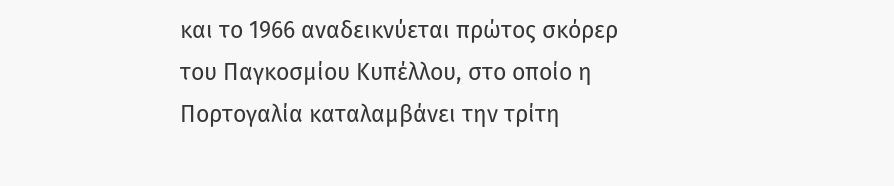και το 1966 αναδεικνύεται πρώτος σκόρερ του Παγκοσμίου Κυπέλλου, στο οποίο η Πορτογαλία καταλαμβάνει την τρίτη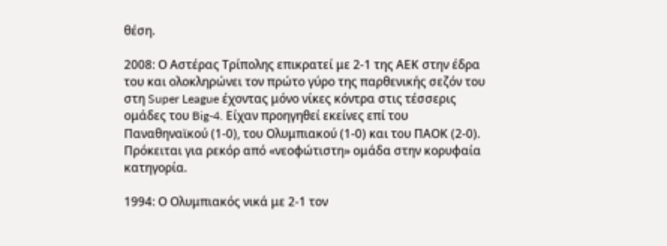θέση.

2008: Ο Αστέρας Τρίπολης επικρατεί με 2-1 της ΑΕΚ στην έδρα του και ολοκληρώνει τον πρώτο γύρο της παρθενικής σεζόν του στη Super League έχοντας μόνο νίκες κόντρα στις τέσσερις ομάδες του Big-4. Είχαν προηγηθεί εκείνες επί του Παναθηναϊκού (1-0), του Ολυμπιακού (1-0) και του ΠΑΟΚ (2-0). Πρόκειται για ρεκόρ από «νεοφώτιστη» ομάδα στην κορυφαία κατηγορία.

1994: Ο Ολυμπιακός νικά με 2-1 τον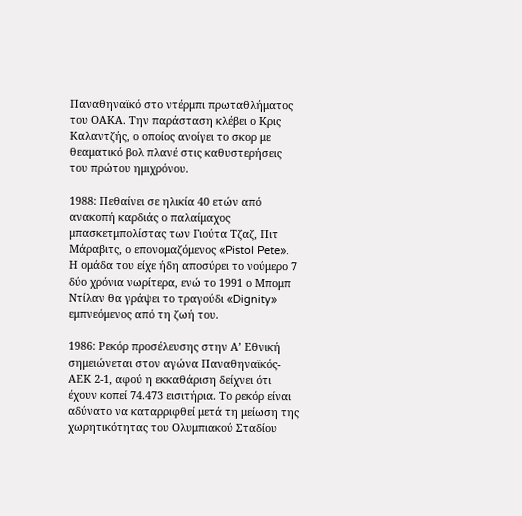Παναθηναϊκό στο ντέρμπι πρωταθλήματος του ΟΑΚΑ. Την παράσταση κλέβει ο Κρις Καλαντζής, ο οποίος ανοίγει το σκορ με θεαματικό βολ πλανέ στις καθυστερήσεις του πρώτου ημιχρόνου.

1988: Πεθαίνει σε ηλικία 40 ετών από ανακοπή καρδιάς ο παλαίμαχος μπασκετμπολίστας των Γιούτα Τζαζ, Πιτ Μάραβιτς, ο επονομαζόμενος «Pistol Pete». Η ομάδα του είχε ήδη αποσύρει το νούμερο 7 δύο χρόνια νωρίτερα, ενώ το 1991 ο Μπομπ Ντίλαν θα γράψει το τραγούδι «Dignity» εμπνεόμενος από τη ζωή του.

1986: Ρεκόρ προσέλευσης στην Α’ Εθνική σημειώνεται στον αγώνα Παναθηναϊκός-ΑΕΚ 2-1, αφού η εκκαθάριση δείχνει ότι έχουν κοπεί 74.473 εισιτήρια. Το ρεκόρ είναι αδύνατο να καταρριφθεί μετά τη μείωση της χωρητικότητας του Ολυμπιακού Σταδίου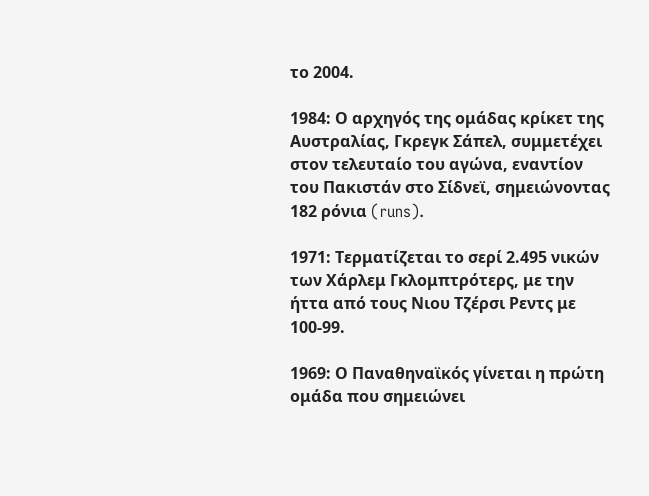το 2004.

1984: Ο αρχηγός της ομάδας κρίκετ της Αυστραλίας, Γκρεγκ Σάπελ, συμμετέχει στον τελευταίο του αγώνα, εναντίον του Πακιστάν στο Σίδνεϊ, σημειώνοντας 182 ρόνια (runs).

1971: Τερματίζεται το σερί 2.495 νικών των Χάρλεμ Γκλομπτρότερς, με την ήττα από τους Νιου Τζέρσι Ρεντς με 100-99.

1969: Ο Παναθηναϊκός γίνεται η πρώτη ομάδα που σημειώνει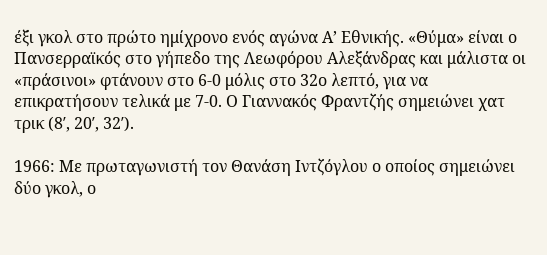έξι γκολ στο πρώτο ημίχρονο ενός αγώνα Α’ Εθνικής. «Θύμα» είναι ο Πανσερραϊκός στο γήπεδο της Λεωφόρου Αλεξάνδρας και μάλιστα οι «πράσινοι» φτάνουν στο 6-0 μόλις στο 32ο λεπτό, για να επικρατήσουν τελικά με 7-0. Ο Γιαννακός Φραντζής σημειώνει χατ τρικ (8′, 20′, 32′).

1966: Με πρωταγωνιστή τον Θανάση Ιντζόγλου ο οποίος σημειώνει δύο γκολ, ο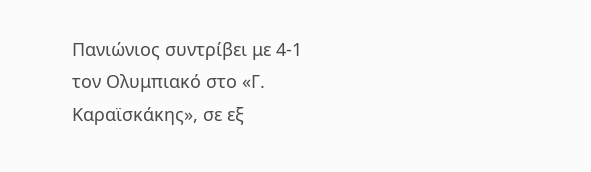Πανιώνιος συντρίβει με 4-1 τον Ολυμπιακό στο «Γ. Καραϊσκάκης», σε εξ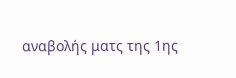αναβολής ματς της 1ης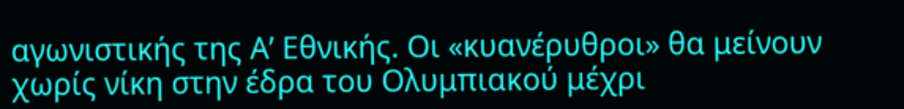αγωνιστικής της Α’ Εθνικής. Οι «κυανέρυθροι» θα μείνουν χωρίς νίκη στην έδρα του Ολυμπιακού μέχρι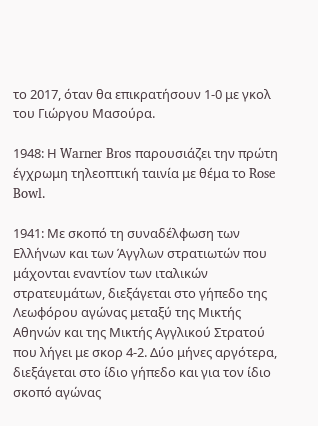το 2017, όταν θα επικρατήσουν 1-0 με γκολ του Γιώργου Μασούρα.

1948: Η Warner Bros παρουσιάζει την πρώτη έγχρωμη τηλεοπτική ταινία με θέμα το Rose Bowl.

1941: Με σκοπό τη συναδέλφωση των Ελλήνων και των Άγγλων στρατιωτών που μάχονται εναντίον των ιταλικών στρατευμάτων, διεξάγεται στο γήπεδο της Λεωφόρου αγώνας μεταξύ της Μικτής Αθηνών και της Μικτής Αγγλικού Στρατού που λήγει με σκορ 4-2. Δύο μήνες αργότερα, διεξάγεται στο ίδιο γήπεδο και για τον ίδιο σκοπό αγώνας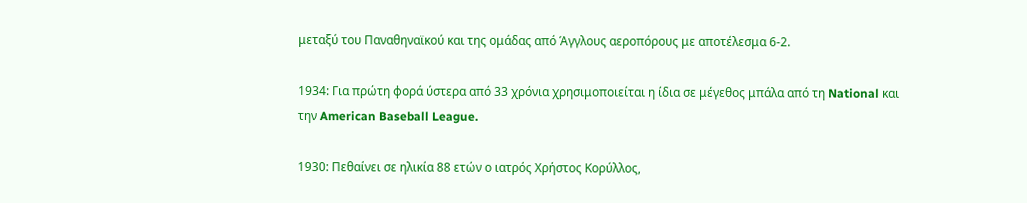μεταξύ του Παναθηναϊκού και της ομάδας από Άγγλους αεροπόρους με αποτέλεσμα 6-2.

1934: Για πρώτη φορά ύστερα από 33 χρόνια χρησιμοποιείται η ίδια σε μέγεθος μπάλα από τη National και την American Baseball League.

1930: Πεθαίνει σε ηλικία 88 ετών ο ιατρός Χρήστος Κορύλλος,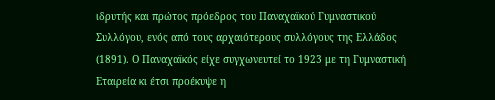ιδρυτής και πρώτος πρόεδρος του Παναχαϊκού Γυμναστικού Συλλόγου, ενός από τους αρχαιότερους συλλόγους της Ελλάδος (1891). Ο Παναχαϊκός είχε συγχωνευτεί το 1923 με τη Γυμναστική Εταιρεία κι έτσι προέκυψε η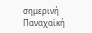σημερινή Παναχαϊκή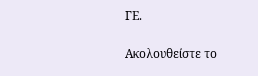ΓΕ.

Ακολουθείστε τo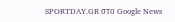SPORTDAY.GR στο Google News